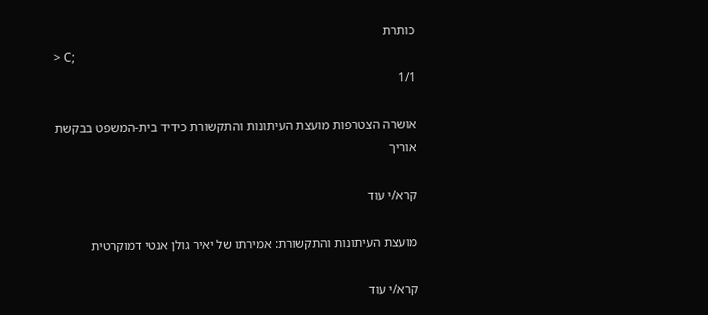כותרת
> C;
1/1

אושרה הצטרפות מועצת העיתונות והתקשורת כידיד בית-המשפט בבקשת אוריך

קרא/י עוד

מועצת העיתונות והתקשורת: אמירתו של יאיר גולן אנטי דמוקרטית

קרא/י עוד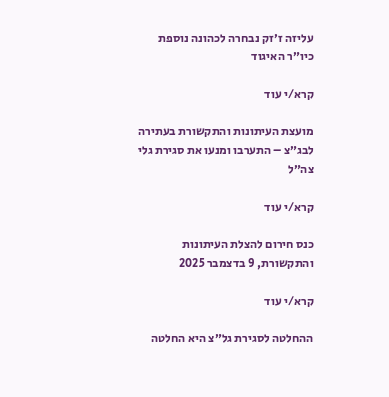עליזה ז׳זק נבחרה לכהונה נוספת כיו״ר האיגוד

קרא/י עוד

מועצת העיתונות והתקשורת בעתירה לבג״צ – התערבו ומנעו את סגירת גלי צה״ל

קרא/י עוד

כנס חירום להצלת העיתונות והתקשורת, 9 בדצמבר 2025

קרא/י עוד

ההחלטה לסגירת גל״צ היא החלטה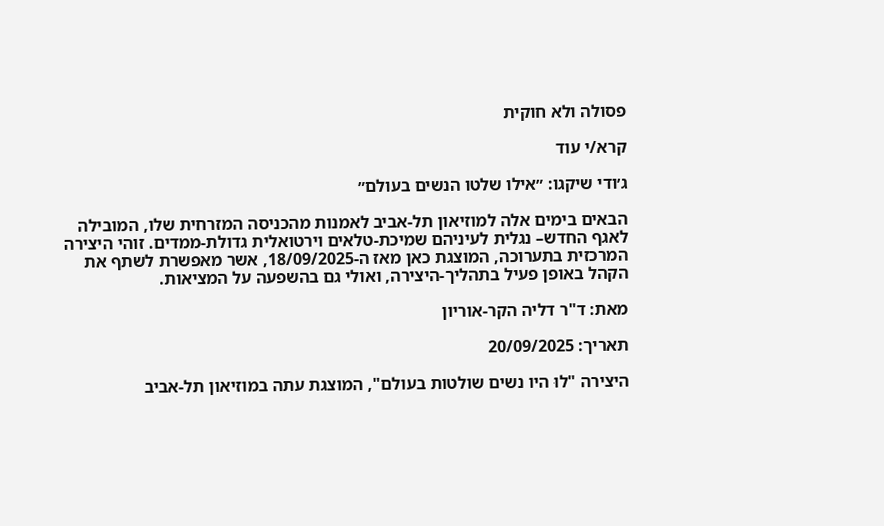פסולה ולא חוקית

קרא/י עוד

ג׳ודי שיקגו: ״אילו שלטו הנשים בעולם״

הבאים בימים אלה למוזיאון תל-אביב לאמנות מהכניסה המזרחית שלו, המובילה לאגף החדש– נגלית לעיניהם שמיכת-טלאים וירטואלית גדולת-ממדים. זוהי היצירה המרכזית בתערוכה, המוצגת כאן מאז ה-18/09/2025, אשר מאפשרת לשתף את הקהל באופן פעיל בתהליך-היצירה, ואולי גם בהשפעה על המציאות.

מאת: ד"ר דליה הקר-אוריון

תאריך: 20/09/2025

היצירה "לוּ היו נשים שולטות בעולם", המוצגת עתה במוזיאון תל-אביב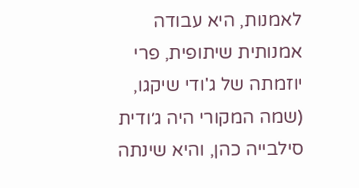לאמנות, היא עבודה אמנותית שיתופית, פרי יוזמתה של ג'ודי שיקגו, (שמה המקורי היה ג׳ודית סילבייה כהן, והיא שינתה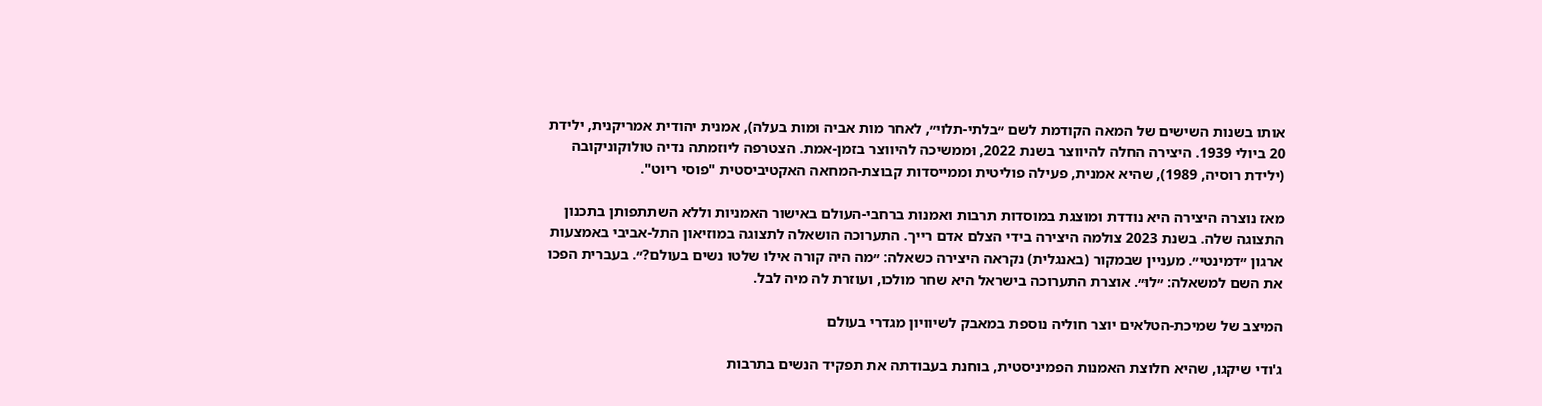אותו בשנות השישים של המאה הקודמת לשם ״בלתי-תלוי״, לאחר מות אביה וּמות בעלה), אמנית יהודית אמריקנית, ילידת 20 ביולי 1939. היצירה החלה להיווצר בשנת 2022, וּממשיכה להיווצר בזמן-אמת. הצטרפה ליוזמתה נדיה טולוקוניקובה (ילידת רוסיה, 1989), שהיא אמנית, פעילה פוליטית וממייסדות קבוצת-המחאה האקטיביסטית "פוסי ריוט".

מאז נוצרה היצירה היא נודדת ומוצגת במוסדות תרבות ואמנות ברחבי-העולם באישור האמניות וללא השתתפותן בתכנון התצוגה שלה. בשנת 2023 צולמה היצירה בידי הצלם אדם רייך. התערוכה הושאלה לתצוגה במוזיאון התל-אביבי באמצעות ארגון ״דמינטי״. מעניין שבמקור (באנגלית) נקראה היצירה כשאלה: ״מה היה קורה אילו שלטו נשים בעולם?״. בעברית הפכו את השם למשאלה: ״לוּ״. אוצרת התערוכה בישראל היא שחר מולכו, ועוזרת לה מיה לבל.

המיצב של שמיכת-הטלאים יוצר חוליה נוספת במאבק לשיוויון מגדרי בעולם

ג'ודי שיקגו, שהיא חלוצת האמנות הפמיניסטית, בוחנת בעבודתה את תפקיד הנשים בתרבות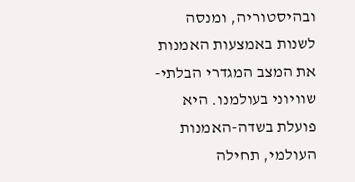ובהיסטוריה, ומנסה לשנות באמצעות האמנות את המצב המגדרי הבלתי-שוויוני בעולמנו. היא פועלת בשדה-האמנות העולמי, תחילה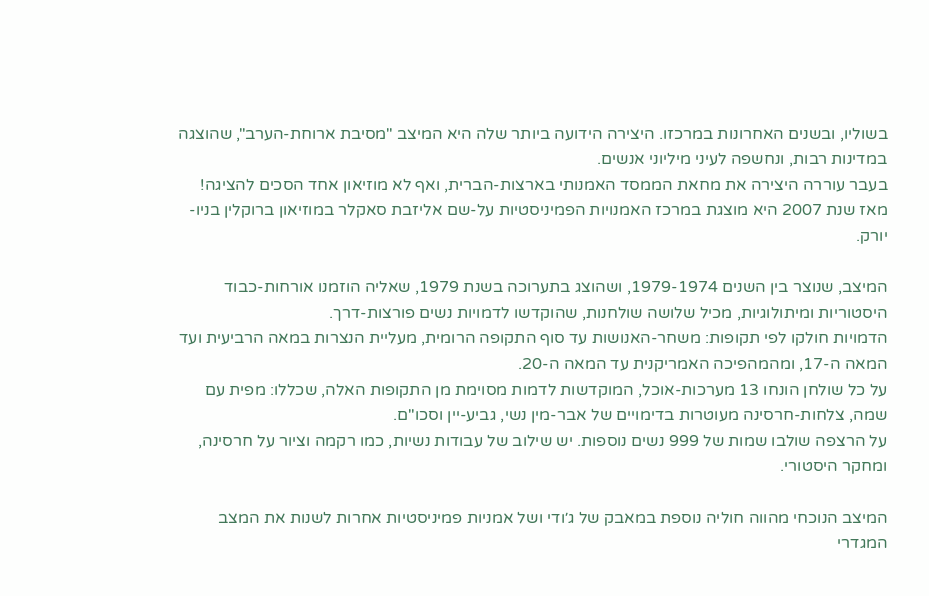בשוליו, ובשנים האחרונות במרכזו. היצירה הידועה ביותר שלה היא המיצב "מסיבת ארוחת-הערב", שהוצגה במדינות רבות, ונחשפה לעיני מיליוני אנשים.
בעבר עוררה היצירה את מחאת הממסד האמנותי בארצות-הברית, ואף לא מוזיאון אחד הסכים להציגה! מאז שנת 2007 היא מוצגת במרכז האמנויות הפמיניסטיות על-שם אליזבת סאקלר במוזיאון ברוקלין בניו-יורק.

המיצב, שנוצר בין השנים 1979-1974, ושהוצג בתערוכה בשנת 1979, שאליה הוזמנו אורחות-כבוד היסטוריות ומיתולוגיות, מכיל שלושה שולחנות, שהוקדשו לדמויות נשים פורצות-דרך.
הדמויות חולקו לפי תקופות: משחר-האנושות עד סוף התקופה הרומית, מעליית הנצרות במאה הרביעית ועד המאה ה-17, ומהמהפיכה האמריקנית עד המאה ה-20.
על כל שולחן הונחו 13 מערכות-אוכל, המוקדשות לדמות מסוימת מן התקופות האלה, שכללו: מפית עם שמה, צלחות-חרסינה מעוטרות בדימויים של אבר-מין נשי, גביע-יין וסכו"ם.
על הרצפה שולבו שמות של 999 נשים נוספות. יש שילוב של עבודות נשיות, כמו רקמה וציור על חרסינה, ומחקר היסטורי.

המיצב הנוכחי מהווה חוליה נוספת במאבק של ג׳ודי ושל אמניות פמיניסטיות אחרות לשנות את המצב המגדרי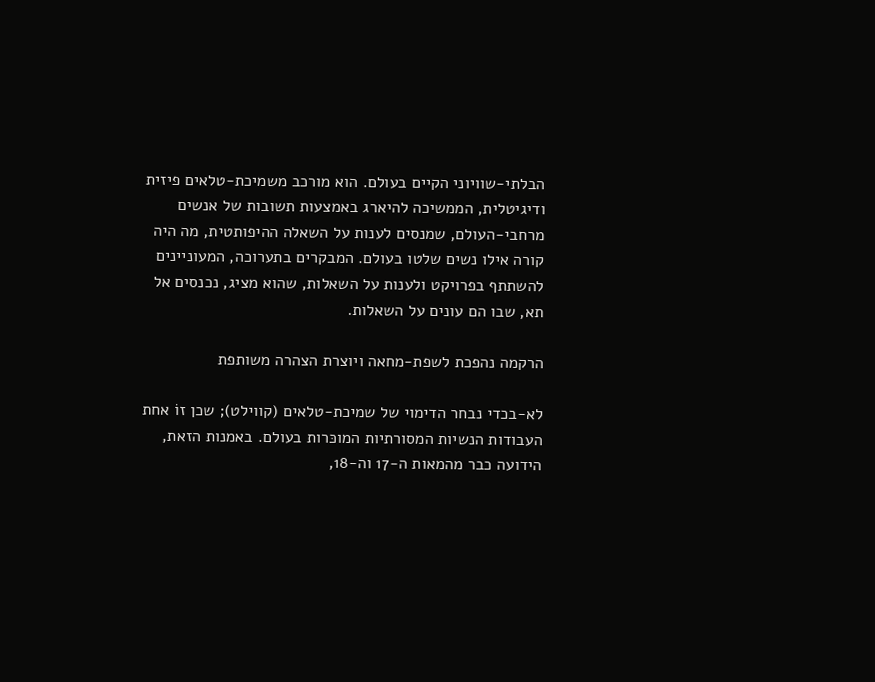הבלתי-שוויוני הקיים בעולם. הוא מורכב משמיכת-טלאים פיזית ודיגיטלית, הממשיכה להיארג באמצעות תשובות של אנשים מרחבי-העולם, שמנסים לענות על השאלה ההיפותטית, מה היה קורה אילו נשים שלטו בעולם. המבקרים בתערוכה, המעוניינים להשתתף בפרויקט ולענות על השאלות, שהוא מציג, נכנסים אל תא, שבו הם עונים על השאלות.

הרקמה נהפכת לשפת-מחאה ויוצרת הצהרה משותפת

לא-בכדי נבחר הדימוי של שמיכת-טלאים (קווילט); שכן זוֹ אחת העבודות הנשיות המסורתיות המוכּרות בעולם. באמנות הזאת, הידועה כבר מהמאות ה-17 וה-18,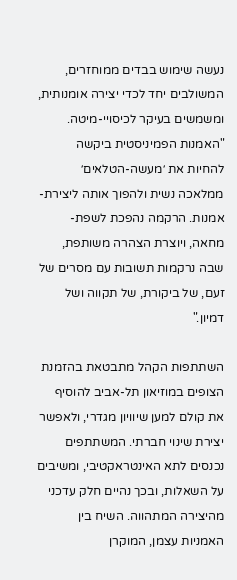נעשה שימוש בבדים ממוחזרים, המשולבים יחד לכדי יצירה אומנותית, ומשמשים בעיקר לכיסויי-מיטה. "האמנות הפמיניסטית ביקשה להחיות את ׳מעשה-הטלאים׳ ממלאכה נשית ולהפוך אותה ליצירת-אמנות. הרקמה נהפכת לשפת-מחאה, ויוצרת הצהרה משותפת, שבה נרקמות תשובות עם מסרים של זעם, של ביקורת, של תקווה ושל דמיון."

השתתפות הקהל מתבטאת בהזמנת הצופים במוזיאון תל-אביב להוסיף את קולם למען שיוויון מגדרי, ולאפשר יצירת שינוי חברתי. המשתתפים נכנסים לתא האינטראקטיבי, ומשיבים על השאלות, ובכך נהיים חלק עדכני מהיצירה המתהווה. השיח בין האמניות עצמן, המוקרן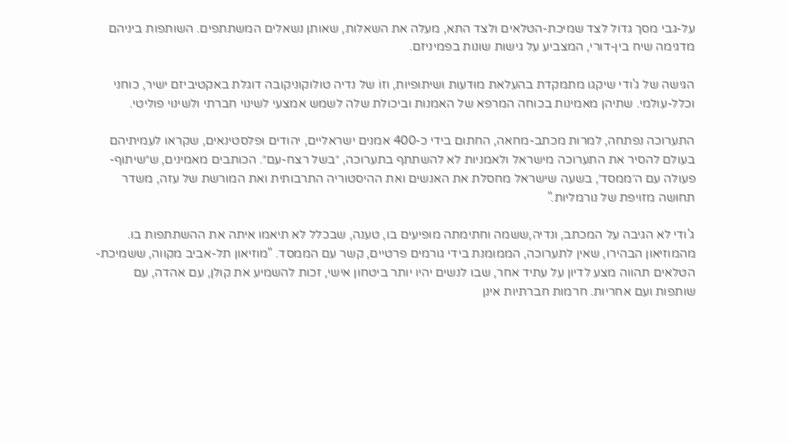על-גבי מסך גדול לצד שמיכת-הטלאים ולצד התא, מעלה את השאלות, שאותן נשאלים המשתתפים. השותפות ביניהם מדגימה שיח בין-דורי, המצביע על גישות שונות בפמיניזם.

הגישה של ג'ודי שיקגו מתמקדת בהעלאת מוּדעות ושיתופיות, וזוֹ של נדיה טולוקוניקובה דוגלת באקטיביזם ישיר, כוחני וכלל-עולמי. שתיהן מאמינות בכוחה המרפא של האמנות וביכולת שלה לשמש אמצעי לשינוי חברתי ולשינוי פוליטי.

התערוכה נפתחה, למרות מכתב-מחאה, החתום בידי כ-400 אמנים ישראליים, יהודים וּפלסטינאים, שקראו לעמיתיהם בעולם להסיר את התערוכה מישראל ולאמניות לא להשתתף בתערוכה, ״בשל רצח-עם״. הכותבים מאמינים, ש״שיתוף-פעולה עם ה׳ממסד׳, בשעה שישראל מחסלת את האנשים ואת ההיסטוריה התרבותית ואת המורשת של עזה, משדר תחושה מזויפת של נורמליות."

ג'ודי לא הגיבה על המכתב, ונדיה,ששמה וחתימתה מופיעים בו, טענה, שבכלל לא תיאמו איתה את ההשתתפות בו.
מהמוזיאון הבהירו, שאין לתערוכה, הממומנת בידי גורמים פרטיים, קשר עם הממסד. "מוזיאון תל-אביב מקווה, ששמיכת-הטלאים תהווה מצע לדיון על עתיד אחר, שבו לנשים יהיו יותר ביטחון אישי, זכות להשמיע את קולן, עם אהדה, עם שותפות ועם אחריות. חרמות חברתיות אינן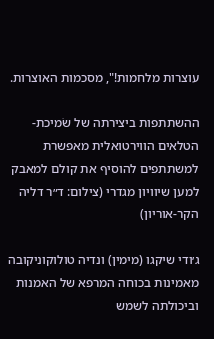עוצרות מלחמות!", מסכמות האוצרות.

ההשתתפות ביצירתה של שׂמיכת-הטלאים הווירטואלית מאפשרת למשתתפים להוסיף את קולם למאבק למען שיוויון מגדרי (צילום: ד״ר דליה הקר-אוריון)

ג׳ודי שיקגו (מימין) ונדיה טולוקוניקובה מאמינות בכוחה המרפא של האמנות וביכולתה לשמש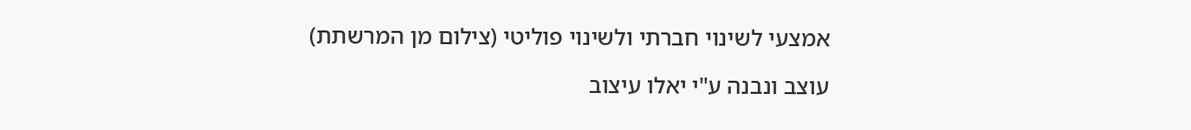אמצעי לשינוי חברתי ולשינוי פוליטי (צילום מן המרשתת)

עוצב ונבנה ע"י יאלו עיצוב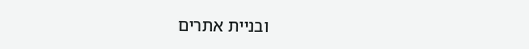ובניית אתרים